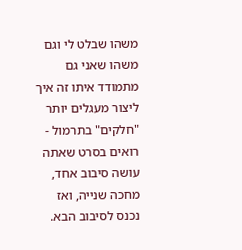משהו שבלט לי וגם משהו שאני גם מתמודד איתו זה איך ליצור מעגלים יותר "חלקים" בתרמול - רואים בסרט שאתה עושה סיבוב אחד, מחכה שנייה, ואז נכנס לסיבוב הבא.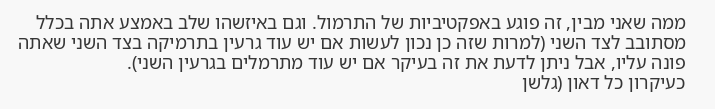ממה שאני מבין, זה פוגע באפקטיביות של התרמול. וגם באיזשהו שלב באמצע אתה בכלל מסתובב לצד השני (למרות שזה כן נכון לעשות אם יש עוד גרעין בתרמיקה בצד השני שאתה פונה עליו, אבל ניתן לדעת את זה בעיקר אם יש עוד מתרמלים בגרעין השני).
כעיקרון כל דאון (גלשן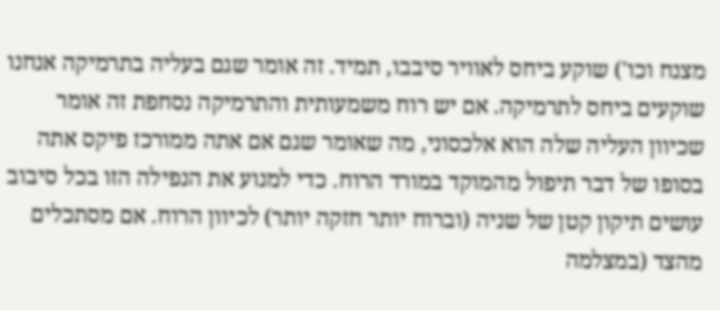מצנח וכו') שוקע ביחס לאוויר סיבבו, תמיד. זה אומר שגם בעליה בתרמיקה אנחנו שוקעים ביחס לתרמיקה. אם יש רוח משמעותית והתרמיקה נסחפת זה אומר שכיוון העליה שלה הוא אלכסוני, מה שאומר שגם אם אתה ממורכז פיקס אתה בסופו של דבר תיפול מהמוקד במורד הרוח. כדי למנוע את הנפילה הזו בכל סיבוב עושים תיקון קטן של שניה (וברוח יותר חזקה יותר) לכיוון הרוח. אם מסתכלים מהצד (במצלמה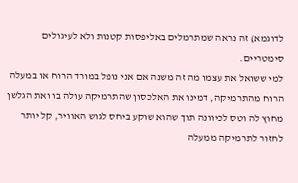לדוגמא) זה נראה שמתרמלים באליפסות קטנות ולא לעיגולים סימטריים.
למי ששואל את עצמו מה זה משנה אם אני נופל במורד הרוח או במעלה הרוח מהתרמיקה, דמינו את האלכסון שהתרמיקה עולה בו ואת הגלשן מחוץ לה וטס לכיוונה תוך שהוא שוקע ביחס לגוש האוויר, קל יותר לחזור לתרמיקה ממעלה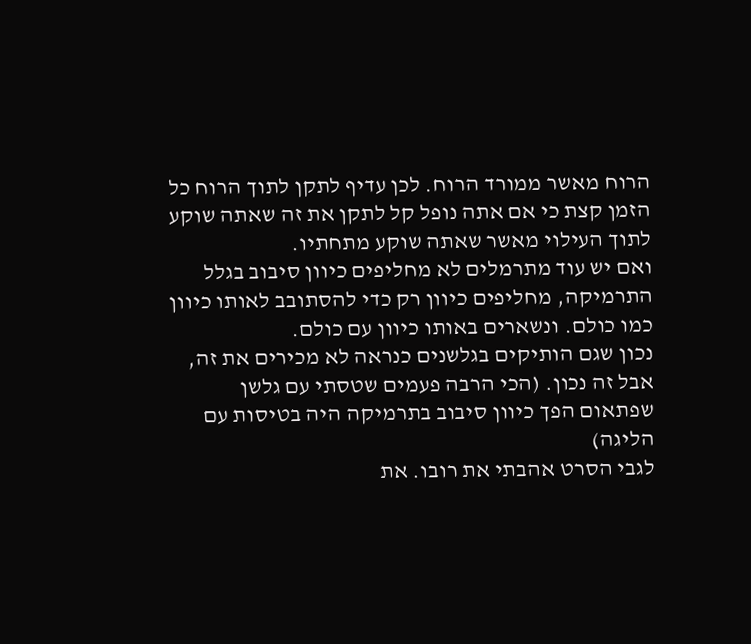הרוח מאשר ממורד הרוח. לכן עדיף לתקן לתוך הרוח כל הזמן קצת כי אם אתה נופל קל לתקן את זה שאתה שוקע לתוך העילוי מאשר שאתה שוקע מתחתיו.
ואם יש עוד מתרמלים לא מחליפים כיוון סיבוב בגלל התרמיקה, מחליפים כיוון רק כדי להסתובב לאותו כיוון כמו כולם. ונשארים באותו כיוון עם כולם.
נכון שגם הותיקים בגלשנים כנראה לא מכירים את זה, אבל זה נכון. (הכי הרבה פעמים שטסתי עם גלשן שפתאום הפך כיוון סיבוב בתרמיקה היה בטיסות עם הליגה)
לגבי הסרט אהבתי את רובו. את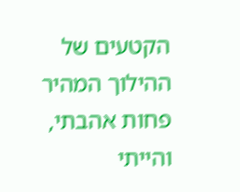הקטעים של ההילוך המהיר פחות אהבתי, והייתי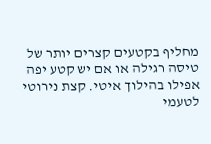מחליף בקטעים קצרים יותר של טיסה רגילה או אם יש קטע יפה אפילו בהילוך איטי. קצת נירוטי לטעמי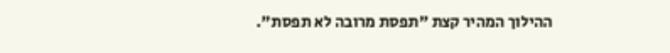ההילוך המהיר קצת "תפסת מרובה לא תפסת".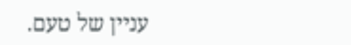עניין של טעם.